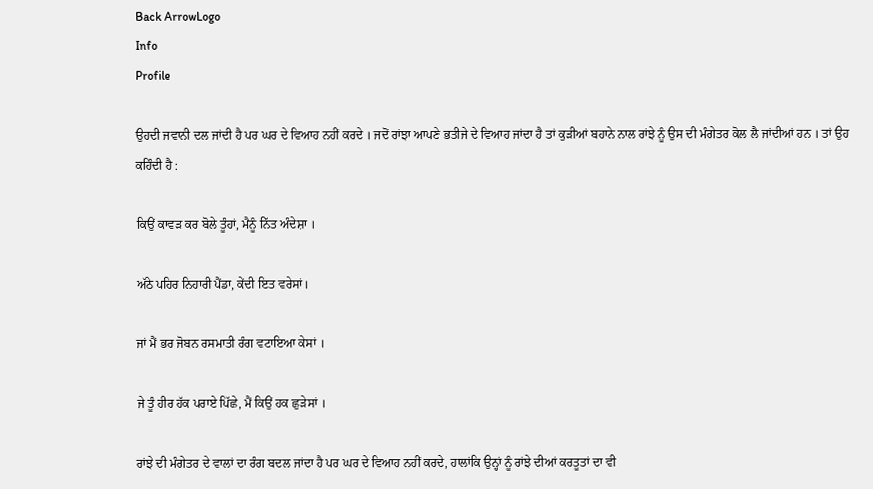Back ArrowLogo
Info
Profile

ਉਹਦੀ ਜਵਾਨੀ ਦਲ ਜਾਂਦੀ ਹੈ ਪਰ ਘਰ ਦੇ ਵਿਆਹ ਨਹੀਂ ਕਰਦੇ । ਜਦੋਂ ਰਾਂਝਾ ਆਪਣੇ ਭਤੀਜੇ ਦੇ ਵਿਆਹ ਜਾਂਦਾ ਹੈ ਤਾਂ ਕੁੜੀਆਂ ਬਹਾਨੇ ਨਾਲ ਰਾਂਝੇ ਨੂੰ ਉਸ ਦੀ ਮੰਗੇਤਰ ਕੋਲ ਲੈ ਜਾਂਦੀਆਂ ਹਨ । ਤਾਂ ਉਹ ਕਹਿੰਦੀ ਹੈ :

ਕਿਉਂ ਕਾਵੜ ਕਰ ਬੋਲੇ ਤੂੰਹਾਂ, ਮੈਨੂੰ ਨਿੱਤ ਅੰਦੇਸ਼ਾ ।

ਅੱਠੇ ਪਹਿਰ ਨਿਹਾਰੀ ਪੈਂਡਾ, ਕੇਂਦੀ ਇਤ ਵਰੇਸਾਂ।

ਜਾਂ ਮੈਂ ਭਰ ਜੋਬਨ ਰਸਮਾਤੀ ਰੰਗ ਵਟਾਇਆ ਕੇਸਾਂ ।

ਜੇ ਤੂੰ ਹੀਰ ਹੱਕ ਪਰਾਏ ਪਿੱਛੇ, ਮੈਂ ਕਿਉਂ ਹਕ ਛੁੜੇਸਾਂ ।

ਰਾਂਝੇ ਦੀ ਮੰਗੇਤਰ ਦੇ ਵਾਲਾਂ ਦਾ ਰੰਗ ਬਦਲ ਜਾਂਦਾ ਹੈ ਪਰ ਘਰ ਦੇ ਵਿਆਹ ਨਹੀਂ ਕਰਦੇ, ਹਾਲਾਂਕਿ ਉਨ੍ਹਾਂ ਨੂੰ ਰਾਂਝੇ ਦੀਆਂ ਕਰਤੂਤਾਂ ਦਾ ਵੀ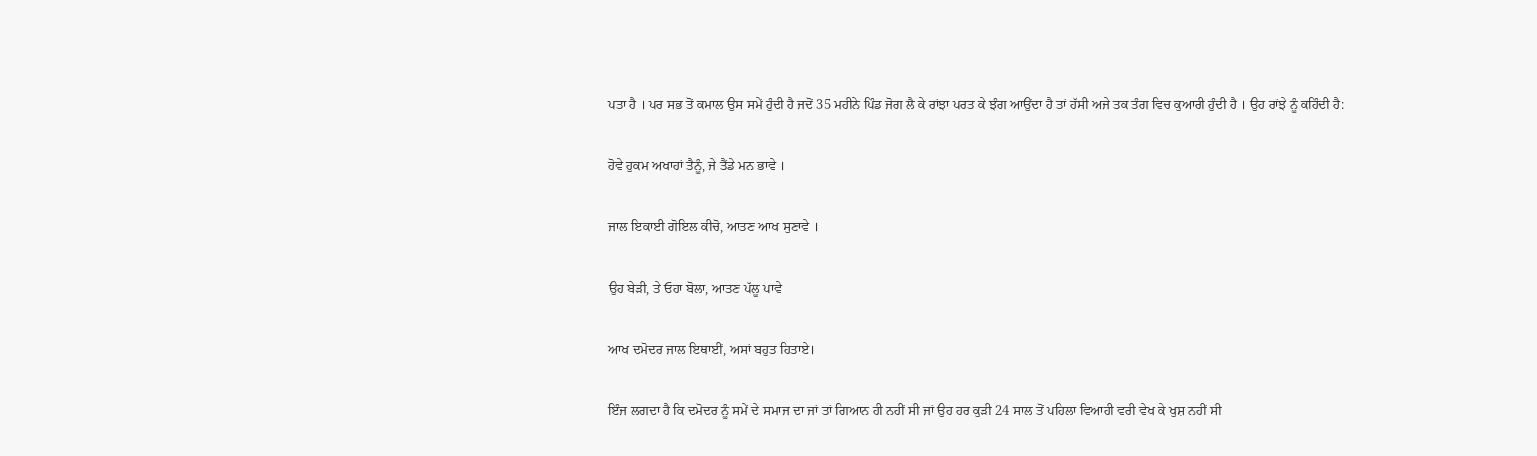ਪਤਾ ਹੈ । ਪਰ ਸਭ ਤੋਂ ਕਮਾਲ ਉਸ ਸਮੇਂ ਹੁੰਦੀ ਹੈ ਜਦੋਂ 35 ਮਹੀਨੇ ਪਿੰਡ ਜੋਗ ਲੈ ਕੇ ਰਾਂਝਾ ਪਰਤ ਕੇ ਝੰਗ ਆਉਂਦਾ ਹੈ ਤਾਂ ਹੱਸੀ ਅਜੇ ਤਕ ਤੰਗ ਵਿਚ ਕੁਆਰੀ ਹੁੰਦੀ ਹੈ । ਉਹ ਰਾਂਝੇ ਨੂੰ ਕਹਿੰਦੀ ਹੈ:

ਹੋਵੇ ਹੁਕਮ ਅਖਾਹਾਂ ਤੈਨੂੰ, ਜੇ ਤੈਂਡੇ ਮਨ ਭਾਵੇ ।

ਜਾਲ ਇਕਾਈ ਗੋਇਲ ਕੀਚੋ, ਆਤਣ ਆਖ ਸੁਣਾਵੇ ।

ਉਹ ਬੇੜੀ, ਤੇ ਓਹਾ ਬੋਲਾ, ਆਤਣ ਪੱਲੂ ਪਾਵੇ

ਆਖ ਦਮੋਦਰ ਜਾਲ ਇਥਾਈਂ, ਅਸਾਂ ਬਹੁਤ ਹਿਤਾਏ।

ਇੰਜ ਲਗਦਾ ਹੈ ਕਿ ਦਮੋਦਰ ਨੂੰ ਸਮੇਂ ਦੇ ਸਮਾਜ ਦਾ ਜਾਂ ਤਾਂ ਗਿਆਨ ਹੀ ਨਹੀਂ ਸੀ ਜਾਂ ਉਹ ਹਰ ਕੁੜੀ 24 ਸਾਲ ਤੋਂ ਪਹਿਲਾ ਵਿਆਹੀ ਵਰੀ ਵੇਖ ਕੇ ਖੁਸ਼ ਨਹੀਂ ਸੀ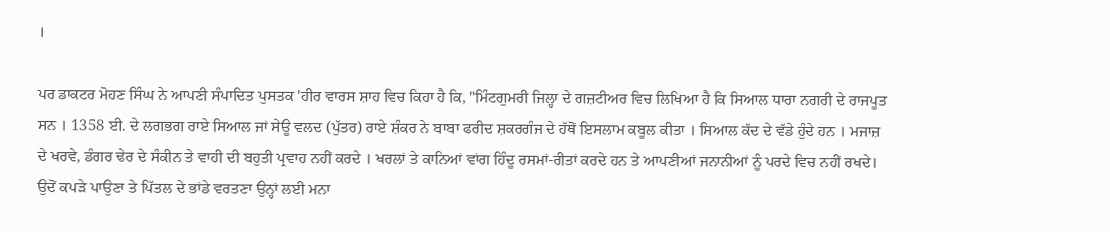।

ਪਰ ਡਾਕਟਰ ਮੋਹਣ ਸਿੰਘ ਨੇ ਆਪਣੀ ਸੰਪਾਦਿਤ ਪੁਸਤਕ 'ਹੀਰ ਵਾਰਸ ਸ਼ਾਹ ਵਿਚ ਕਿਹਾ ਹੈ ਕਿ, "ਮਿੰਟਗੁਮਰੀ ਜਿਲ੍ਹਾ ਦੇ ਗਜ਼ਟੀਅਰ ਵਿਚ ਲਿਖਿਆ ਹੈ ਕਿ ਸਿਆਲ ਧਾਰਾ ਨਗਰੀ ਦੇ ਰਾਜਪੂਤ ਸਨ । 1358 ਈ. ਦੇ ਲਗਭਗ ਰਾਏ ਸਿਆਲ ਜਾਂ ਸੇਊ ਵਲਦ (ਪੁੱਤਰ) ਰਾਏ ਸ਼ੰਕਰ ਨੇ ਬਾਬਾ ਫਰੀਦ ਸ਼ਕਰਗੰਜ ਦੇ ਹੱਥੋਂ ਇਸਲਾਮ ਕਬੂਲ ਕੀਤਾ । ਸਿਆਲ ਕੱਦ ਦੇ ਵੱਡੇ ਹੁੰਦੇ ਹਨ । ਮਜਾਜ਼ ਦੇ ਖਰਵੇ, ਡੰਗਰ ਢੇਰ ਦੇ ਸੰਕੀਨ ਤੇ ਵਾਹੀ ਦੀ ਬਹੁਤੀ ਪ੍ਰਵਾਹ ਨਹੀਂ ਕਰਦੇ । ਖਰਲਾਂ ਤੇ ਕਾਨਿਆਂ ਵਾਂਗ ਹਿੰਦੂ ਰਸਮਾਂ-ਰੀਤਾਂ ਕਰਦੇ ਹਨ ਤੇ ਆਪਣੀਆਂ ਜਨਾਨੀਆਂ ਨੂੰ ਪਰਦੇ ਵਿਚ ਨਹੀਂ ਰਖਦੇ। ਉਦੋਂ ਕਪੜੇ ਪਾਉਣਾ ਤੇ ਪਿੱਤਲ ਦੇ ਭਾਂਡੇ ਵਰਤਣਾ ਉਨ੍ਹਾਂ ਲਈ ਮਨਾ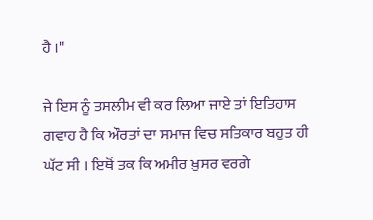ਹੈ ।"

ਜੇ ਇਸ ਨੂੰ ਤਸਲੀਮ ਵੀ ਕਰ ਲਿਆ ਜਾਏ ਤਾਂ ਇਤਿਹਾਸ ਗਵਾਹ ਹੈ ਕਿ ਔਰਤਾਂ ਦਾ ਸਮਾਜ ਵਿਚ ਸਤਿਕਾਰ ਬਹੁਤ ਹੀ ਘੱਟ ਸੀ । ਇਥੋਂ ਤਕ ਕਿ ਅਮੀਰ ਖ਼ੁਸਰ ਵਰਗੇ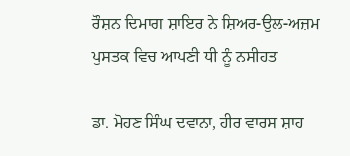ਰੌਸ਼ਨ ਦਿਮਾਗ ਸ਼ਾਇਰ ਨੇ ਸ਼ਿਅਰ-ਉਲ-ਅਜ਼ਮ ਪੁਸਤਕ ਵਿਚ ਆਪਣੀ ਧੀ ਨੂੰ ਨਸੀਹਤ

ਡਾ. ਮੋਹਣ ਸਿੰਘ ਦਵਾਨਾ, ਹੀਰ ਵਾਰਸ ਸ਼ਾਹ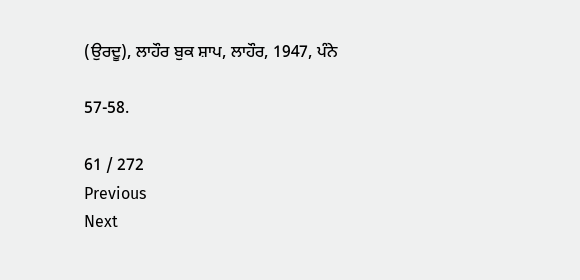(ਉਰਦੂ), ਲਾਹੌਰ ਬੁਕ ਸ਼ਾਪ, ਲਾਹੌਰ, 1947, ਪੰਨੇ

57-58.

61 / 272
Previous
Next